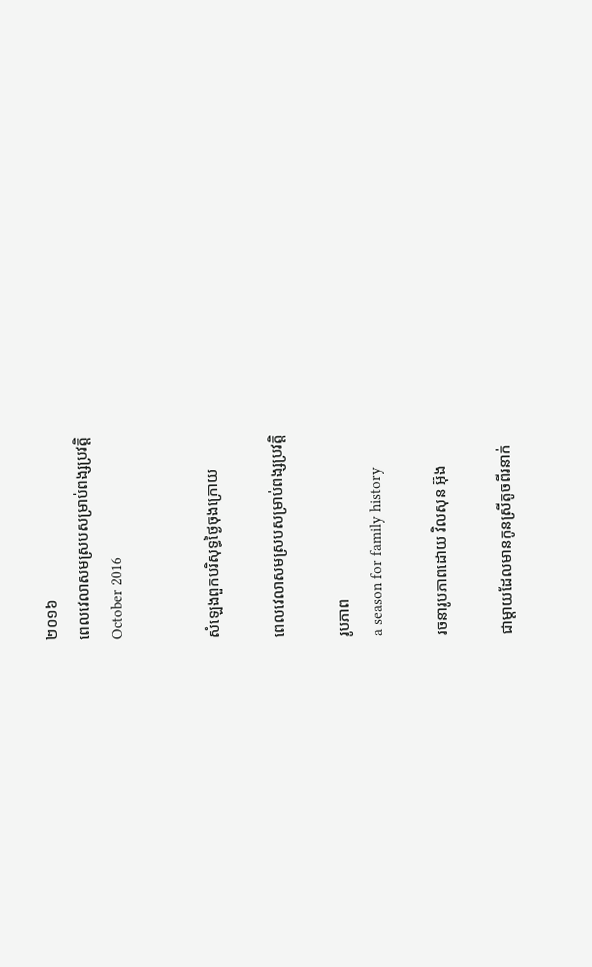២០១៦
ពេលវេលាសមស្របសម្រាប់ពង្សប្រវត្តិ
October 2016


សំឡេងពួកបរិសុទ្ធថ្ងៃចុងក្រោយ

ពេលវេលាសមស្របសម្រាប់ពង្សប្រវត្តិ

រូបភាព
a season for family history

រចនារូបភាពដោយ វិលសុន អ៊ុង

ជាម្តាយដែលមានកូនស្រីតូចពីរនាក់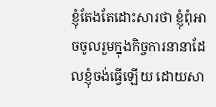ខ្ញុំតែងតែដោះសារថា ខ្ញុំពុំអាចចូលរួមក្នុងកិច្ចការនានាដែលខ្ញុំចង់ធ្វើឡើយ ដោយសា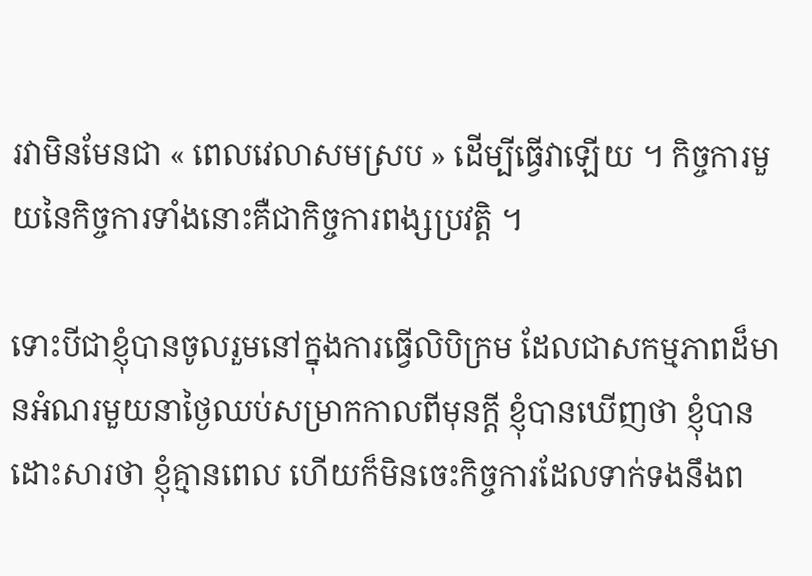រវាមិនមែនជា « ពេលវេលាសមស្រប » ដើម្បីធ្វើវាឡើយ ។ កិច្ចការមួយនៃកិច្ចការទាំងនោះគឺជាកិច្ចការពង្សប្រវត្តិ ។

ទោះបីជាខ្ញុំបានចូលរួមនៅក្នុងការធ្វើលិបិក្រម ដែលជាសកម្មភាពដ៏មានអំណរមួយនាថ្ងៃឈប់សម្រាកកាលពីមុនក្តី ខ្ញុំបានឃើញថា ខ្ញុំបានដោះសារថា ខ្ញុំគ្មានពេល ហើយក៏មិនចេះកិច្ចការដែលទាក់ទងនឹងព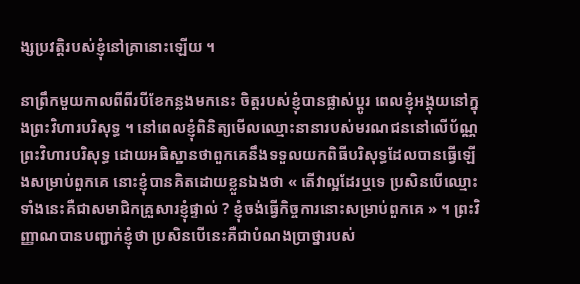ង្សប្រវត្តិរបស់ខ្ញុំនៅគ្រានោះឡើយ ។

នាព្រឹកមួយកាលពីពីរបីខែកន្លងមកនេះ ចិត្តរបស់ខ្ញុំបានផ្លាស់ប្តូរ ពេលខ្ញុំអង្គុយនៅក្នុងព្រះវិហារបរិសុទ្ធ ។ នៅពេលខ្ញុំពិនិត្យមើលឈ្មោះនានារបស់មរណជននៅលើប័ណ្ណព្រះវិហារបរិសុទ្ធ ដោយអធិស្ឋានថាពួកគេនឹងទទួលយកពិធីបរិសុទ្ធដែលបានធ្វើឡើងសម្រាប់ពួកគេ នោះខ្ញុំបានគិតដោយខ្លួនឯងថា « តើវាល្អដែរឬទេ ប្រសិនបើឈ្មោះទាំងនេះគឺជាសមាជិកគ្រួសារខ្ញុំផ្ទាល់ ? ខ្ញុំចង់ធ្វើកិច្ចការនោះសម្រាប់ពួកគេ » ។ ព្រះវិញ្ញាណបានបញ្ជាក់ខ្ញុំថា ប្រសិនបើនេះគឺជាបំណងប្រាថ្នារបស់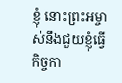ខ្ញុំ នោះព្រះអម្ចាស់នឹងជួយខ្ញុំធ្វើកិច្ចកា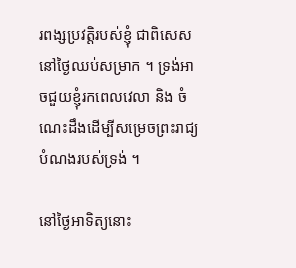រពង្សប្រវត្តិរបស់ខ្ញុំ ជាពិសេសនៅថ្ងៃឈប់សម្រាក ។ ទ្រង់អាចជួយខ្ញុំរកពេលវេលា និង ចំណេះដឹងដើម្បីសម្រេចព្រះរាជ្យបំណងរបស់ទ្រង់ ។

នៅថ្ងៃអាទិត្យនោះ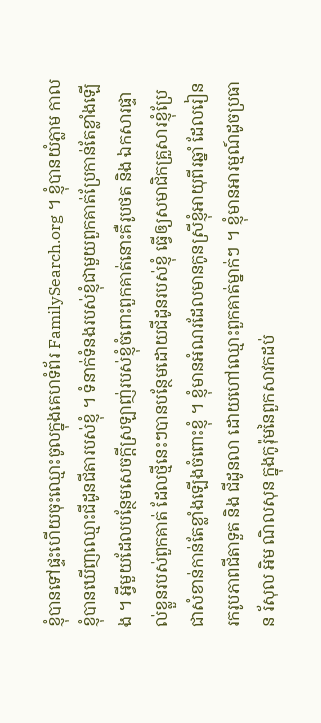ខ្ញុំបានទៅផ្ទះហើយចុះឈ្មោះចូលក្នុងគេហទំព័រ FamilySearch.org ។ ខ្ញុំបានយំភ្លាម កាលខ្ញុំបានឃើញឈ្មោះជីដូនជីតារបស់ខ្ញុំ ។ ទំនាក់ទំនងរបស់ខ្ញុំជាមួយពួកគាត់ប្រែកាន់តែខ្លាំងឡើង ។ អ្វីមួយដែលបន្ថែមសេចក្តីស្រឡាញ់របស់ខ្ញុំចំពោះពួកគាត់នោះគឺរូបថត និង ឯកសារផ្ទាល់ខ្លួនរបស់ពួកគាត់ ដែលថ្មីនេះៗបានបន្ថែមដោយជីដូនរបស់ខ្ញុំ ធ្វើឲ្យសមាជិកគ្រួសារខ្ញុំប្រែជាសំខាន់កាន់តែខ្លាំងឡើងចំពោះខ្ញុំ ។ ខ្ញុំមានអំណរដែលមានកូនស្រីខ្ញុំអាយុពីរឆ្នាំ ដែលរៀនរករូបភាពជីតាទួត និង ជីដូនលា ដោយហៅឈ្មោះពួកគាត់ម្នាក់ៗ ។ ខ្ញុំមានអារម្មណ៍ដូចប្រធាន រ័សុល អិម ណិលសុន ក្នុងកូរ៉ុមនៃពួកសាវកដប់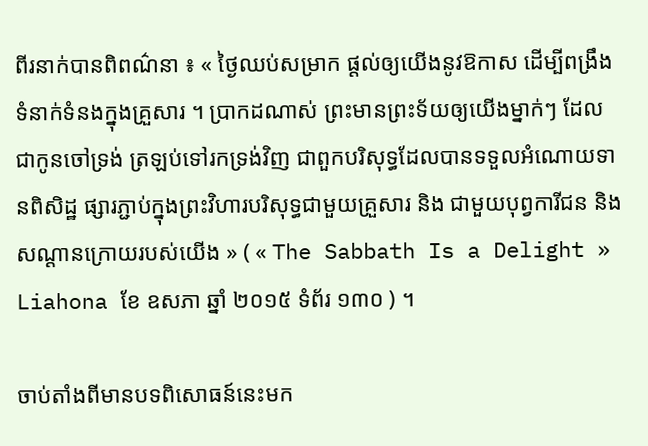ពីរនាក់បានពិពណ៌នា ៖ « ថ្ងៃឈប់សម្រាក ផ្ដល់ឲ្យយើងនូវឱកាស ដើម្បីពង្រឹងទំនាក់ទំនងក្នុងគ្រួសារ ។ ប្រាកដណាស់ ព្រះមានព្រះទ័យឲ្យយើងម្នាក់ៗ ដែលជាកូនចៅទ្រង់ ត្រឡប់ទៅរកទ្រង់វិញ ជាពួកបរិសុទ្ធដែលបានទទួលអំណោយទានពិសិដ្ឋ ផ្សារភ្ជាប់ក្នុងព្រះវិហារបរិសុទ្ធជាមួយគ្រួសារ និង ជាមួយបុព្វការីជន និង សណ្ដានក្រោយរបស់យើង » ( « The Sabbath Is a Delight » Liahona ខែ ឧសភា ឆ្នាំ ២០១៥ ទំព័រ ១៣០ ) ។

ចាប់តាំងពីមានបទពិសោធន៍នេះមក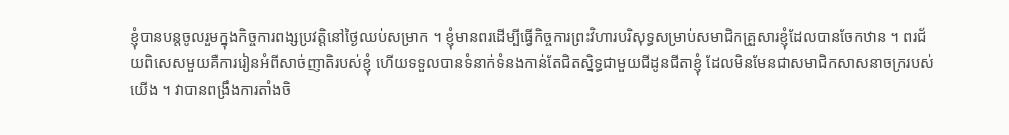ខ្ញុំបានបន្តចូលរួមក្នុងកិច្ចការពង្សប្រវត្តិនៅថ្ងៃឈប់សម្រាក ។ ខ្ញុំមានពរដើម្បីធ្វើកិច្ចការព្រះវិហារបរិសុទ្ធសម្រាប់សមាជិកគ្រួសារខ្ញុំដែលបានចែកឋាន ។ ពរជ័យពិសេសមួយគឺការរៀនអំពីសាច់ញាតិរបស់ខ្ញុំ ហើយទទួលបានទំនាក់ទំនងកាន់តែជិតស្និទ្ធជាមួយជីដូនជីតាខ្ញុំ ដែលមិនមែនជាសមាជិកសាសនាចក្ររបស់យើង ។ វាបានពង្រឹងការតាំងចិ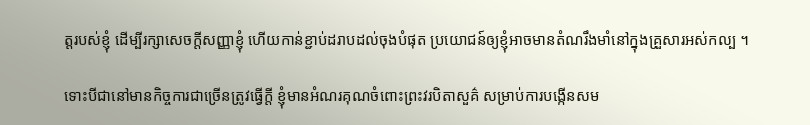ត្តរបស់ខ្ញុំ ដើម្បីរក្សាសេចក្តីសញ្ញាខ្ញុំ ហើយកាន់ខ្ជាប់ដរាបដល់ចុងបំផុត ប្រយោជន៍ឲ្យខ្ញុំអាចមានតំណរឹងមាំនៅក្នុងគ្រួសារអស់កល្ប ។

ទោះបីជានៅមានកិច្ចការជាច្រើនត្រូវធ្វើក្តី ខ្ញុំមានអំណរគុណចំពោះព្រះវរបិតាសួគ៌ សម្រាប់ការបង្កើនសម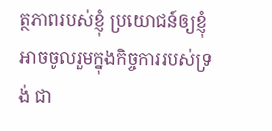ត្ថភាពរបស់ខ្ញុំ ប្រយោជន៍ឲ្យខ្ញុំអាចចូលរួមក្នុងកិច្ចការរបស់ទ្រង់ ជា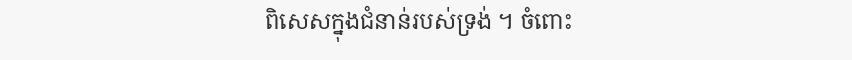ពិសេសក្នុងជំនាន់របស់ទ្រង់ ។ ចំពោះ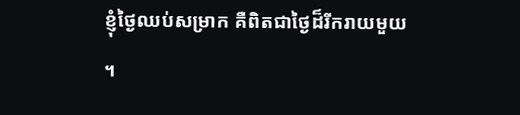ខ្ញុំថ្ងៃឈប់សម្រាក គឺពិតជាថ្ងៃដ៏រីករាយមួយ ។